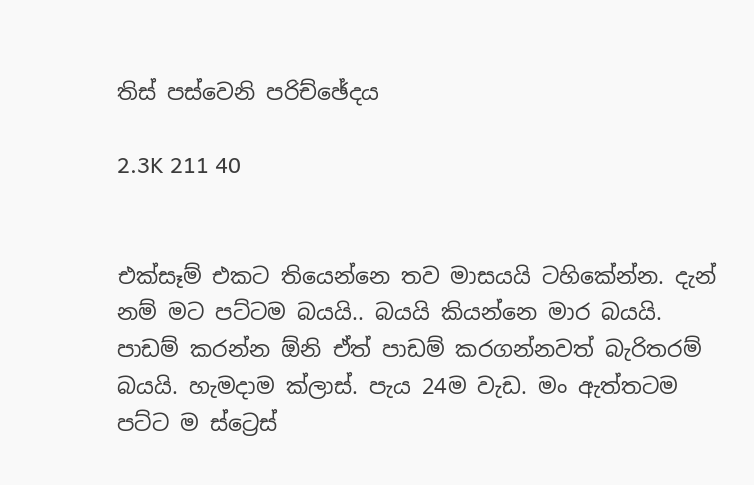තිස් පස්වෙනි පරිච්ඡේදය

2.3K 211 40


එක්සෑම් එකට තියෙන්නෙ තව මාසයයි ටහිකේන්න. දැන් නම් මට පට්ටම බයයි.. බයයි කියන්නෙ මාර බයයි. පාඩම් කරන්න ඕනි ඒත් පාඩම් කරගන්නවත් බැරිතරම් බයයි. හැමදාම ක්ලාස්. පැය 24ම වැඩ. මං ඇත්තටම පට්ට ම ස්ට්‍රෙස්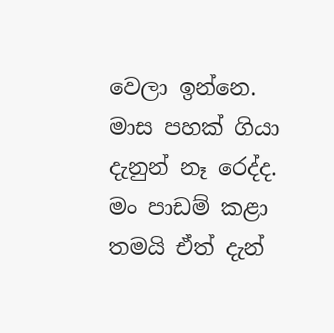වෙලා ඉන්නෙ. මාස පහක් ගියා දැනුන් නෑ රෙද්ද. මං පාඩම් කළා තමයි ඒත් දැන්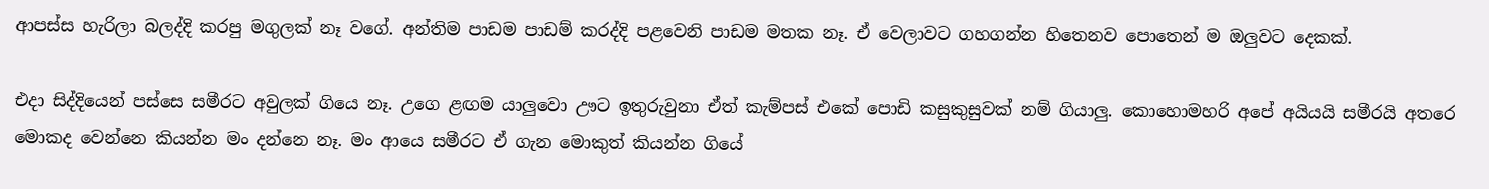ආපස්ස හැරිලා බලද්දි කරපු මගුලක් නෑ වගේ. අන්තිම පාඩම පාඩම් කරද්දි පළවෙනි පාඩම මතක නෑ. ඒ වෙලාවට ගහගන්න හිතෙනව පොතෙන් ම ඔලුවට දෙකක්.

එදා සිද්දියෙන් පස්සෙ සමීරට අවුලක් ගියෙ නෑ. උගෙ ළඟම යාලුවො ඌට ඉතුරුවුනා ඒත් කැම්පස් එකේ පොඩි කසුකුසුවක් නම් ගියාලු. කොහොමහරි අපේ අයියයි සමීරයි අතරෙ මොකද වෙන්නෙ කියන්න මං දන්නෙ නෑ. මං ආයෙ සමීරට ඒ ගැන මොකුත් කියන්න ගියේ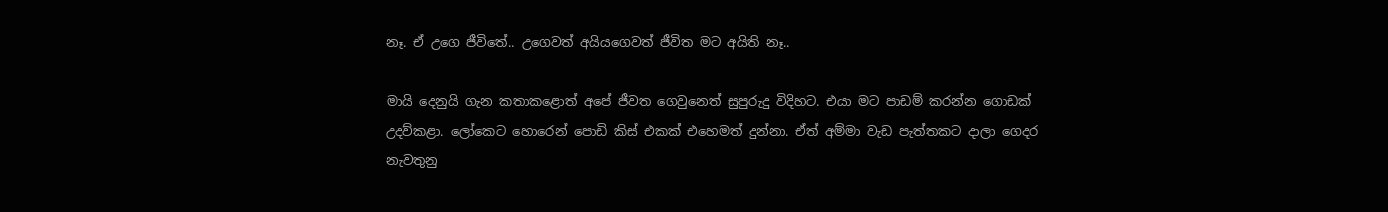නෑ. ඒ උගෙ ජීවිතේ.. උගෙවත් අයියගෙවත් ජීවිත මට අයිති නෑ..

මායි දෙනුයි ගැන කතාකළොත් අපේ ජීවත ගෙවුනෙත් සුපුරුදු විදිහට. එයා මට පාඩම් කරන්න ගොඩක් උදව්කළා. ලෝකෙට හොරෙන් පොඩි කිස් එකක් එහෙමත් දුන්නා. ඒත් අම්මා වැඩ පැත්තකට දාලා ගෙදර නැවතුනු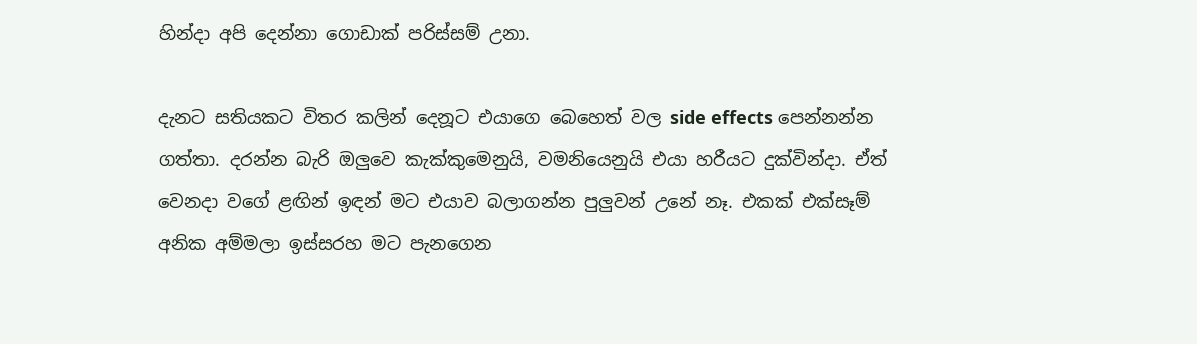හින්දා අපි දෙන්නා ගොඩාක් පරිස්සම් උනා.

දැනට සතියකට විතර කලින් දෙනූට එයාගෙ බෙහෙත් වල side effects පෙන්නන්න ගත්තා. දරන්න බැරි ඔලුවෙ කැක්කුමෙනුයි, වමනියෙනුයි එයා හරීයට දුක්වින්දා. ඒත් වෙනදා වගේ ළඟින් ඉඳන් මට එයාව බලාගන්න පුලුවන් උනේ නෑ. එකක් එක්සෑම් අනික අම්මලා ඉස්සරහ මට පැනගෙන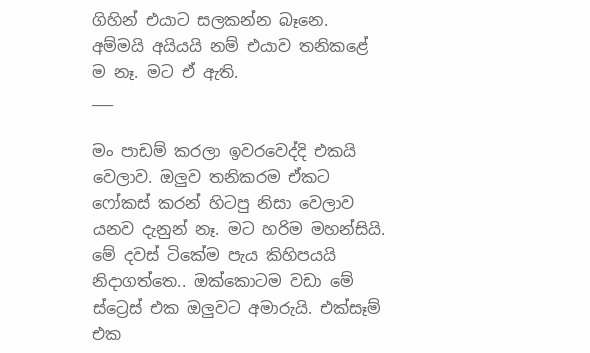ගිහින් එයාට සලකන්න බෑනෙ. අම්මයි අයියයි නම් එයාව තනිකළේ ම නෑ. මට ඒ ඇති.
___

මං පාඩම් කරලා ඉවරවෙද්දි එකයි වෙලාව. ඔලුව තනිකරම ඒකට ෆෝකස් කරන් හිටපු නිසා වෙලාව යනව දැනුන් නෑ. මට හරිම මහන්සියි. මේ දවස් ටිකේම පැය කිහිපයයි නිදාගත්තෙ.. ඔක්කොටම වඩා මේ ස්ට්‍රෙස් එක ඔලුවට අමාරුයි. එක්සෑම් එක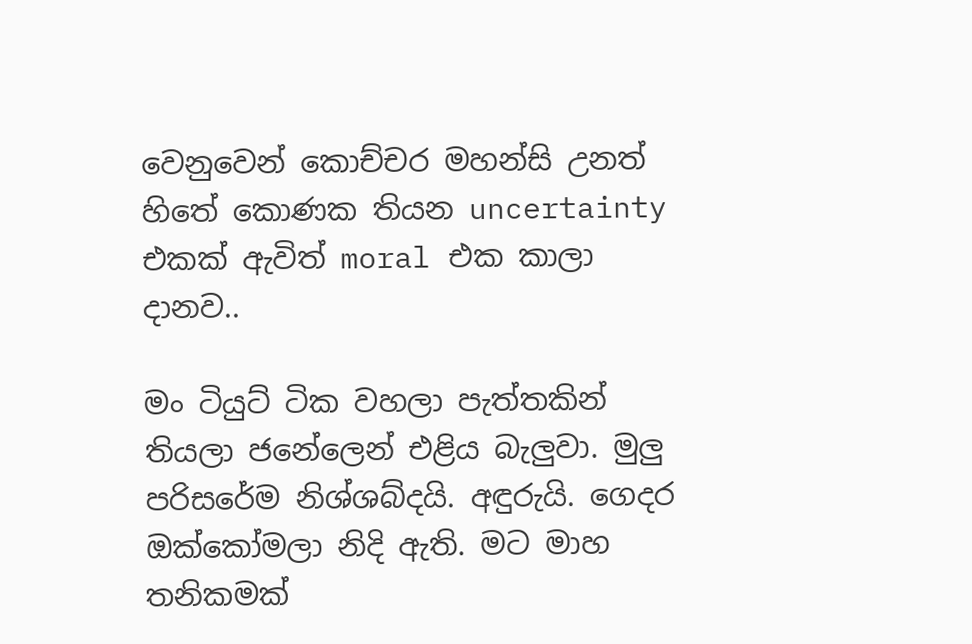වෙනුවෙන් කොච්චර මහන්සි උනත් හිතේ කොණක තියන uncertainty එකක් ඇවිත් moral එක කාලා දානව..

මං ටියුට් ටික වහලා පැත්තකින් තියලා ජනේලෙන් එළිය බැලුවා. මුලු පරිසරේම නිශ්ශබ්දයි. අඳුරුයි. ගෙදර ඔක්කෝමලා නිදි ඇති. මට මාහ තනිකමක්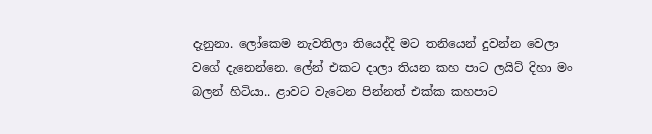දැනුනා. ලෝකෙම නැවතිලා තියෙද්දි මට තනියෙන් දුවන්න වෙලා වගේ දැනෙන්නෙ. ලේන් එකට දාලා තියන කහ පාට ලයිට් දිහා මං බලන් හිටියා.. ළාවට වැටෙන පින්නත් එක්ක කහපාට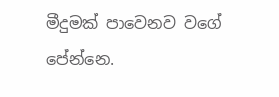මීදුමක් පාවෙනව වගේ පේන්නෙ.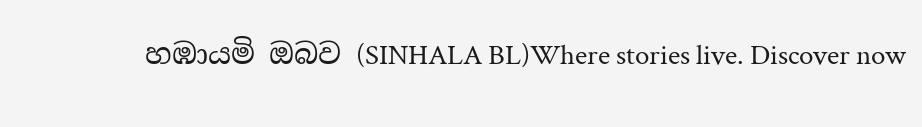හඹායමි ඔබව (SINHALA BL)Where stories live. Discover now